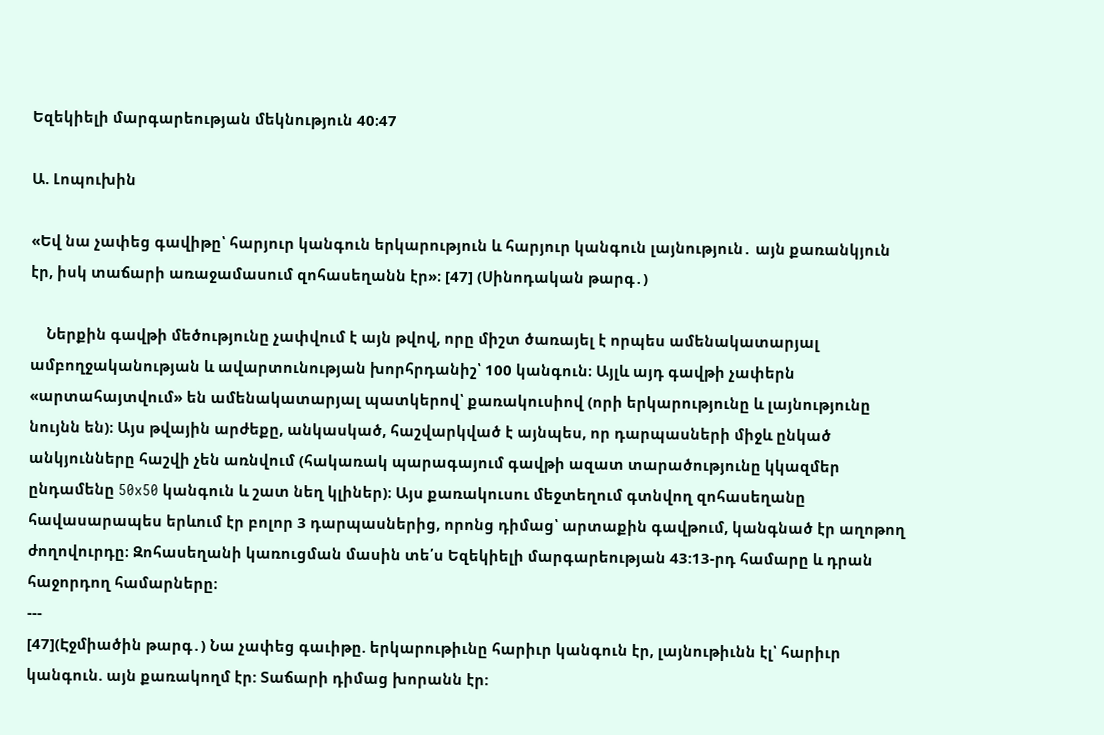Եզեկիելի մարգարեության մեկնություն 40։47

Ա. Լոպուխին

«Եվ նա չափեց գավիթը՝ հարյուր կանգուն երկարություն և հարյուր կանգուն լայնություն․ այն քառանկյուն էր, իսկ տաճարի առաջամասում զոհասեղանն էր»։ [47] (Սինոդական թարգ․)

    Ներքին գավթի մեծությունը չափվում է այն թվով, որը միշտ ծառայել է որպես ամենակատարյալ ամբողջականության և ավարտունության խորհրդանիշ՝ 100 կանգուն։ Այլև այդ գավթի չափերն «արտահայտվում» են ամենակատարյալ պատկերով՝ քառակուսիով (որի երկարությունը և լայնությունը նույնն են)։ Այս թվային արժեքը, անկասկած, հաշվարկված է այնպես, որ դարպասների միջև ընկած անկյունները հաշվի չեն առնվում (հակառակ պարագայում գավթի ազատ տարածությունը կկազմեր ընդամենը 50x50 կանգուն և շատ նեղ կլիներ)։ Այս քառակուսու մեջտեղում գտնվող զոհասեղանը հավասարապես երևում էր բոլոր 3 դարպասներից, որոնց դիմաց՝ արտաքին գավթում, կանգնած էր աղոթող ժողովուրդը։ Զոհասեղանի կառուցման մասին տե՛ս Եզեկիելի մարգարեության 43:13-րդ համարը և դրան հաջորդող համարները։
---
[47](Էջմիածին թարգ․) Նա չափեց գաւիթը. երկարութիւնը հարիւր կանգուն էր, լայնութիւնն էլ՝ հարիւր կանգուն. այն քառակողմ էր: Տաճարի դիմաց խորանն էր: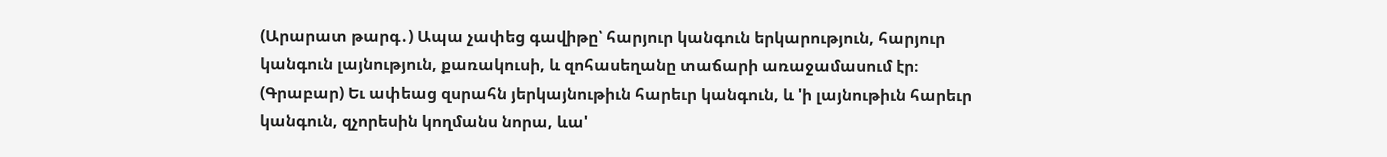(Արարատ թարգ․) Ապա չափեց գավիթը՝ հարյուր կանգուն երկարություն, հարյուր կանգուն լայնություն, քառակուսի, և զոհասեղանը տաճարի առաջամասում էր։
(Գրաբար) Եւ ափեաց զսրահն յերկայնութիւն հարեւր կանգուն, և 'ի լայնութիւն հարեւր կանգուն, զչորեսին կողմանս նորա, ևա'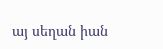այ սեղան իան